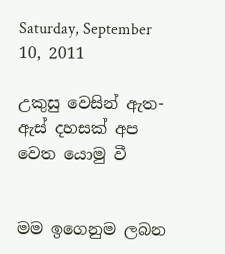Saturday, September 10, 2011

උකුසු වෙසින් ඇත- ඇස් දහසක් අප වෙත යොමු වී


මම ඉගෙනුම ලබන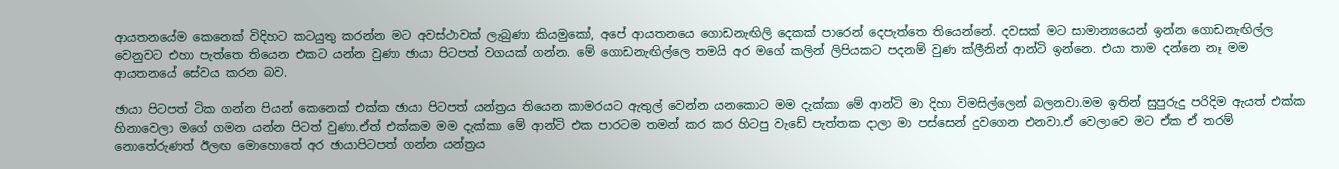ආයතනයේම කෙනෙක් විදිහට කටයුතු කරන්න මට අවස්ථාවක් ලැබුණා කියමුකෝ, අපේ ආයතනයෙ ගොඩනැඟිලි දෙකක් පාරෙන් දෙපැත්තෙ තියෙන්නේ. දවසක් මට සාමාන්‍යයෙන් ඉන්න ගොඩනැඟිල්ල වෙනුවට එහා පැත්තෙ තියෙන එකට යන්න වුණා ඡායා පිටපත් වගයක් ගන්න. මේ ගොඩනැඟිල්ලෙ තමයි අර මගේ කලින් ලිපියකට පදනම් වුණ ක්ලීනින් ආන්ටි ඉන්නෙ. එයා තාම දන්නෙ නෑ මම ආයතනයේ සේවය කරන බව.

ඡායා පිටපත් ටික ගන්න පියන් කෙනෙක් එක්ක ඡායා පිටපත් යන්ත්‍රය තියෙන කාමරයට ඇතුල් වෙන්න යනකොට මම දැක්කා මේ ආන්ටි මා දිහා විමසිල්ලෙන් බලනවා.මම ඉතින් සුපුරුදු පරිදිම ඇයත් එක්ක හිනාවෙලා මගේ ගමන යන්න පිටත් වුණා.ඒත් එක්කම මම දැක්කා මේ ආන්ටි එක පාරටම තමන් කර කර හිටපු වැඩේ පැත්තක දාලා මා පස්සෙන් දුවගෙන එනවා.ඒ වෙලාවෙ මට ඒක ඒ තරම් නොතේරුණත් ඊලඟ මොහොතේ අර ඡායාපිටපත් ගන්න යන්ත්‍රය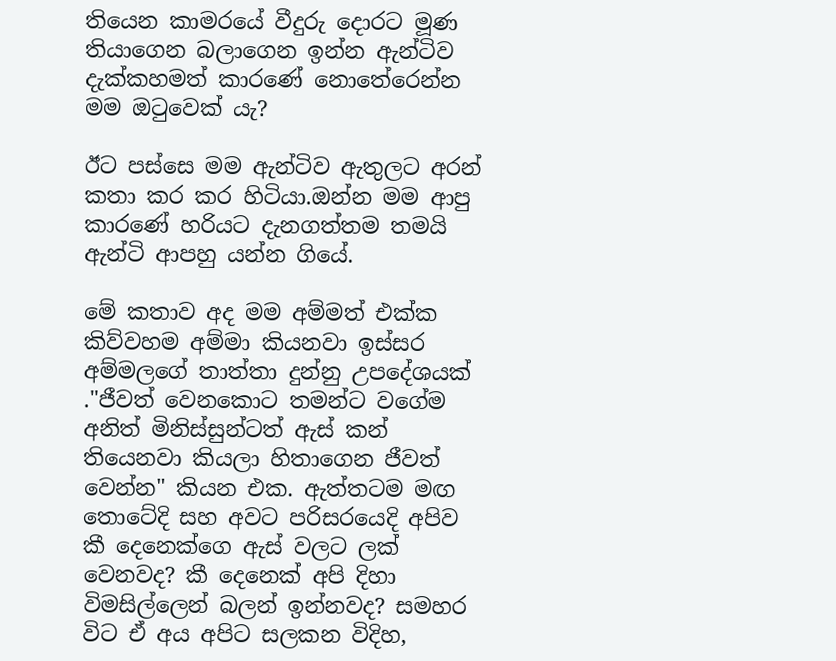තියෙන කාමරයේ වීදුරු දොරට මූණ තියාගෙන බලාගෙන ඉන්න ඇන්ටිව දැක්කහමත් කාරණේ නොතේරෙන්න මම ඔටුවෙක් යැ?

ඊට පස්සෙ මම ඇන්ටිව ඇතුලට අරන් කතා කර කර හිටියා.ඔන්න මම ආපු කාරණේ හරියට දැනගත්තම තමයි ඇන්ටි ආපහු යන්න ගියේ.

මේ කතාව අද මම අම්මත් එක්ක කිව්වහම අම්මා කියනවා ඉස්සර අම්මලගේ තාත්තා දුන්නු උපදේශයක් ."ජීවත් වෙනකොට තමන්ට වගේම අනිත් මිනිස්සුන්ටත් ඇස් කන් තියෙනවා කියලා හිතාගෙන ජීවත් වෙන්න" කියන එක. ඇත්තටම මඟ තොටේදි සහ අවට පරිසරයෙදි අපිව කී දෙනෙක්ගෙ ඇස් වලට ලක් වෙනවද? කී දෙනෙක් අපි දිහා විමසිල්ලෙන් බලන් ඉන්නවද? සමහර විට ඒ අය අපිට සලකන විදිහ,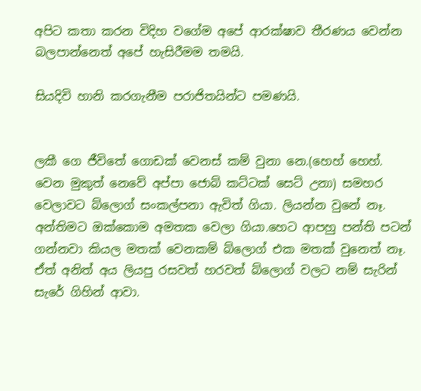අපිට කතා කරන විදිහ වගේම අපේ ආරක්ෂාව තීරණය වෙන්න බලපාන්නෙත් අපේ හැසිරීමම තමයි.

සියදිවි හානි කරගැනීම පරාජිතයින්ට පමණයි.


ලකී ගෙ ජීවිතේ ගොඩක් වෙනස් කම් වුනා නෙ.(හෙහ් හෙහ්. වෙන මුකුත් නෙවේ අප්පා ජොබ් කට්ටක් සෙට් උනා) සමහර වෙලාවට බ්ලොග් සංකල්පනා ඇවිත් ගියා. ලියන්න වුනේ නෑ. අන්තිමට ඔක්කොම අමතක වෙලා ගියා.හෙට ආපහු පන්ති පටන් ගන්නවා කියල මතක් වෙනකම් බ්ලොග් එක මතක් වුනෙත් නෑ. ඒත් අනිත් අය ලියපු රසවත් හරවත් බ්ලොග් වලට නම් සැරින් සැරේ ගිහින් ආවා.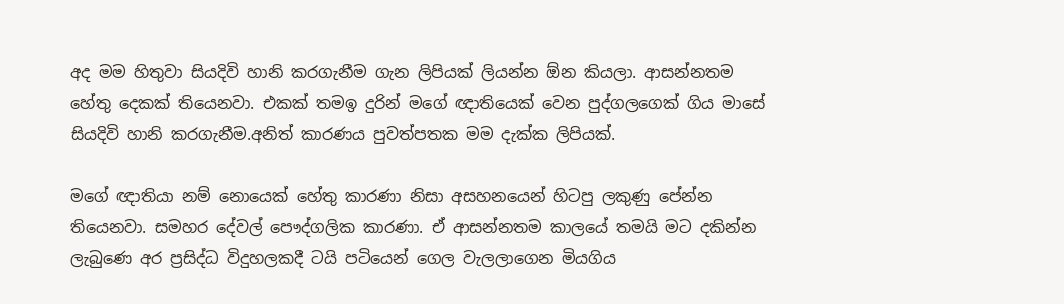අද මම හිතුවා සියදිවි හානි කරගැනීම ගැන ලිපියක් ලියන්න ඕන කියලා. ආසන්නතම හේතු දෙකක් තියෙනවා. එකක් තමඉ දුරින් මගේ ඥාතියෙක් වෙන පුද්ගලගෙක් ගිය මාසේ සියදිවි හානි කරගැනීම.අනිත් කාරණය පුවත්පතක මම දැක්ක ලිපියක්.

මගේ ඥාතියා නම් නොයෙක් හේතු කාරණා නිසා අසහනයෙන් හිටපු ලකුණු පේන්න තියෙනවා. සමහර දේවල් පෞද්ගලික කාරණා. ඒ ආසන්නතම කාලයේ තමයි මට දකින්න ලැබුණෙ අර ප්‍රසිද්ධ විදුහලකදී ටයි පටියෙන් ගෙල වැලලාගෙන මියගිය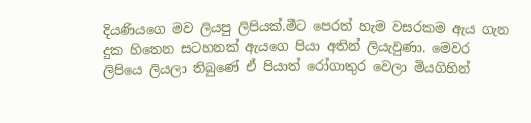දියණියගෙ මව ලියපු ලිපියක්.මීට පෙරත් හැම වසරකම ඇය ගැන දුක හිතෙන සටහනක් ඇයගෙ පියා අතින් ලියැවුණා. මෙවර ලිපියෙ ලියලා තිබුණේ ඒ පියාත් රෝගාතුර වෙලා මියගිහින්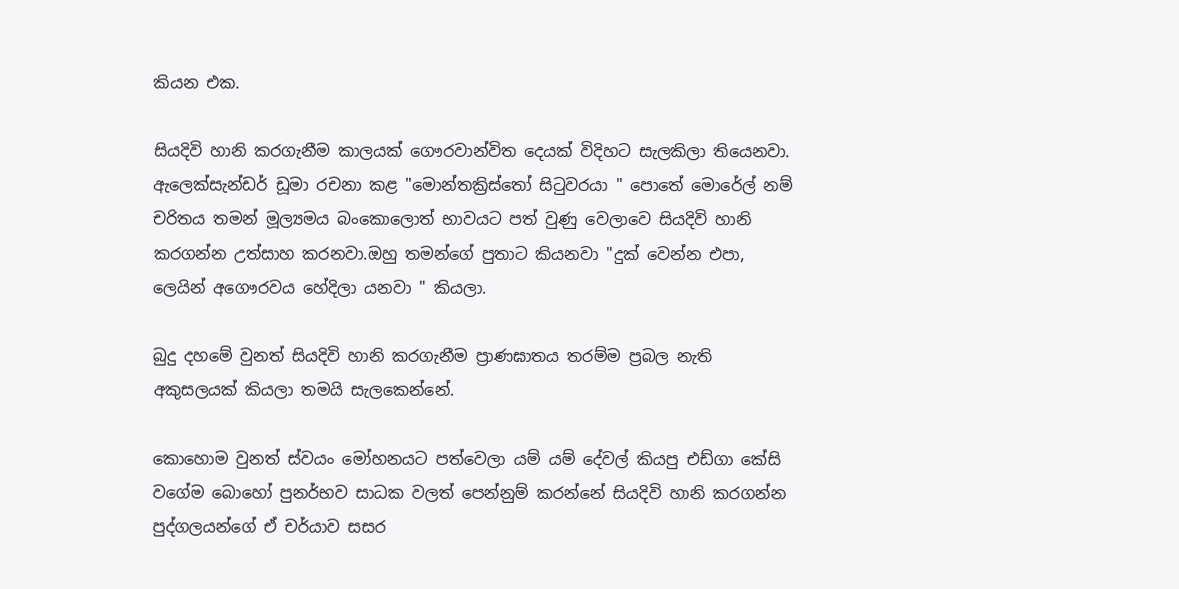කියන එක.

සියදිවි හානි කරගැනීම කාලයක් ගෞරවාන්විත දෙයක් විදිහට සැලකිලා තියෙනවා. ඇලෙක්සැන්ඩර් ඩූමා රචනා කළ "මොන්තක්‍රිස්තෝ සිටුවරයා " පොතේ මොරේල් නම් චරිතය තමන් මූල්‍යමය බංකොලොත් භාවයට පත් වුණු වෙලාවෙ සියදිවි හානි කරගන්න උත්සාහ කරනවා.ඔහු තමන්ගේ පුතාට කියනවා "දුක් වෙන්න එපා, ලෙයින් අගෞරවය හේදිලා යනවා " කියලා.

බුදු දහමේ වුනත් සියදිවි හානි කරගැනීම ප්‍රාණඝාතය තරම්ම ප්‍රබල නැති අකුසලයක් කියලා තමයි සැලකෙන්නේ.

කොහොම වුනත් ස්වයං මෝහනයට පත්වෙලා යම් යම් දේවල් කියපු එඩ්ගා කේසි වගේම බොහෝ පුනර්භව සාධක වලත් පෙන්නුම් කරන්නේ සියදිවි හානි කරගන්න පුද්ගලයන්ගේ ඒ චර්යාව සසර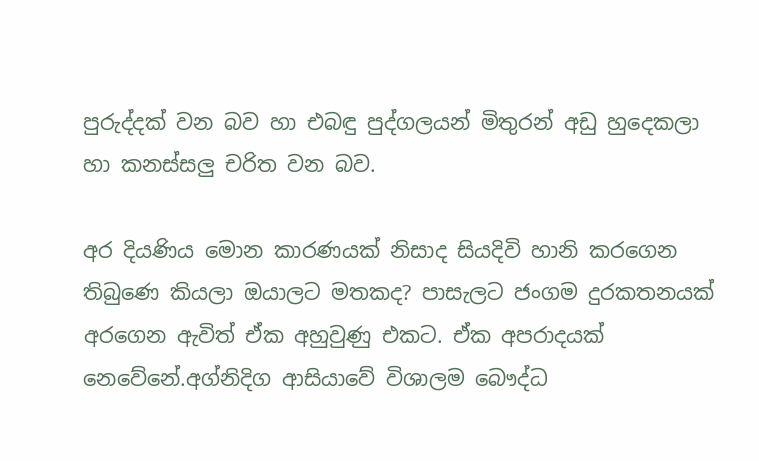පුරුද්දක් වන බව හා එබඳු පුද්ගලයන් මිතුරන් අඩු හුදෙකලා හා කනස්සලු චරිත වන බව.

අර දියණිය මොන කාරණයක් නිසාද සියදිවි හානි කරගෙන තිබුණෙ කියලා ඔයාලට මතකද? පාසැලට ජංගම දුරකතනයක් අරගෙන ඇවිත් ඒක අහුවුණු එකට. ඒක අපරාදයක් නෙවේනේ.අග්නිදිග ආසියාවේ විශාලම බෞද්ධ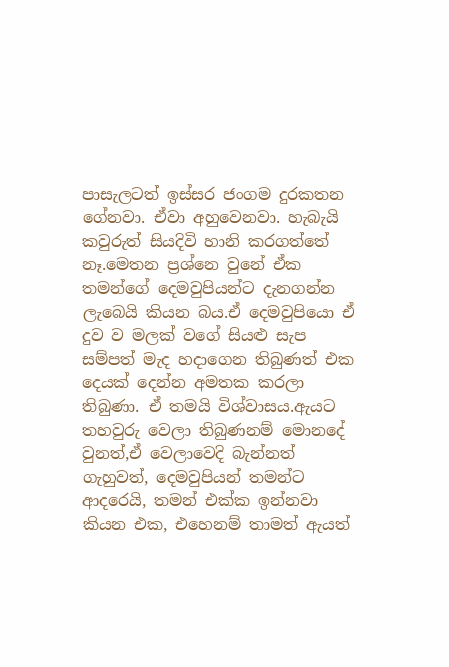පාසැලටත් ඉස්සර ජංගම දුරකතන ගේනවා. ඒවා අහුවෙනවා. හැබැයි කවුරුත් සියදිවි හානි කරගත්තේ නෑ.මෙතන ප්‍රශ්නෙ වුනේ ඒක තමන්ගේ දෙමවුපියන්ට දැනගන්න ලැබෙයි කියන බය.ඒ දෙමවුපියො ඒ දුව ව මලක් වගේ සියළු සැප සම්පත් මැද හදාගෙන තිබුණත් එක දෙයක් දෙන්න අමතක කරලා තිබුණා. ඒ තමයි විශ්වාසය.ඇයට තහවුරු වෙලා තිබුණනම් මොනදේ වුනත්,ඒ වෙලාවෙදි බැන්නත් ගැහුවත්, දෙමවුපියන් තමන්ට ආදරෙයි, තමන් එක්ක ඉන්නවා කියන එක, එහෙනම් තාමත් ඇයත්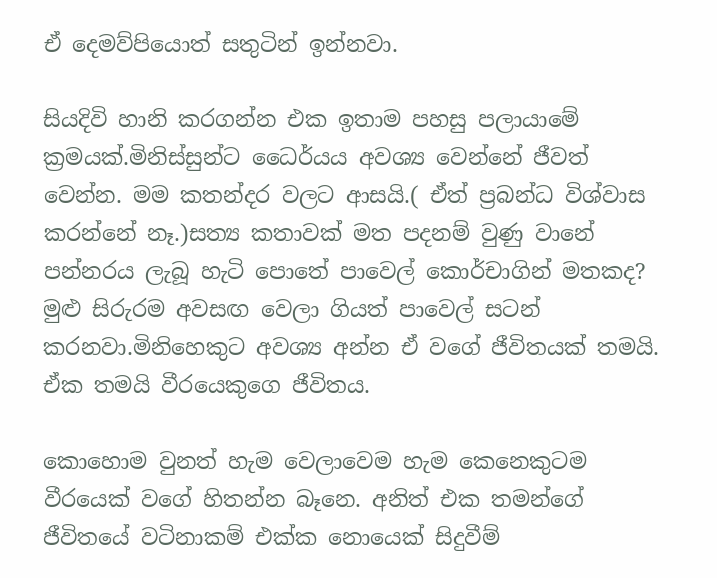ඒ දෙමව්පියොත් සතුටින් ඉන්නවා.

සියදිවි හානි කරගන්න එක ඉතාම පහසු පලායාමේ ක්‍රමයක්.මිනිස්සුන්ට ධෛර්යය අවශ්‍ය වෙන්නේ ජීවත් වෙන්න. මම කතන්දර වලට ආසයි.( ඒත් ප්‍රබන්ධ විශ්වාස කරන්නේ නෑ.)සත්‍ය කතාවක් මත පදනම් වුණු වානේ පන්නරය ලැබූ හැටි පොතේ පාවෙල් කොර්චාගින් මතකද? මුළු සිරුරම අවසඟ වෙලා ගියත් පාවෙල් සටන් කරනවා.මිනිහෙකුට අවශ්‍ය අන්න ඒ වගේ ජීවිතයක් තමයි. ඒක තමයි වීරයෙකුගෙ ජීවිතය.

කොහොම වුනත් හැම වෙලාවෙම හැම කෙනෙකුටම වීරයෙක් වගේ හිතන්න බෑනෙ. අනිත් එක තමන්ගේ ජීවිතයේ වටිනාකම් එක්ක නොයෙක් සිදුවීම්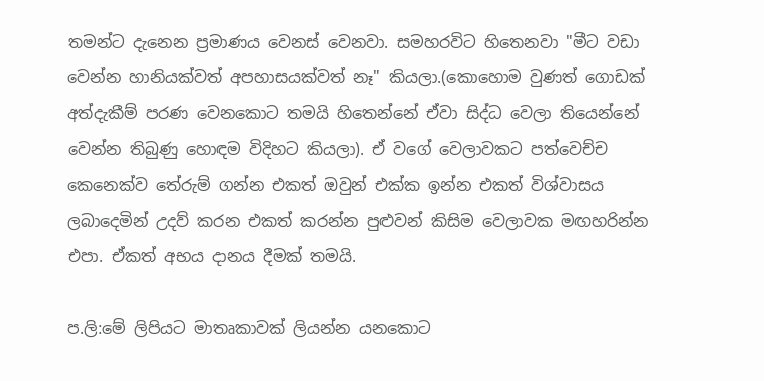තමන්ට දැනෙන ප්‍රමාණය වෙනස් වෙනවා. සමහරවිට හිතෙනවා "මීට වඩා වෙන්න හානියක්වත් අපහාසයක්වත් නෑ" කියලා.(කොහොම වුණත් ගොඩක් අත්දැකීම් පරණ වෙනකොට තමයි හිතෙන්නේ ඒවා සිද්ධ වෙලා තියෙන්නේ වෙන්න තිබුණු හොඳම විදිහට කියලා). ඒ වගේ වෙලාවකට පත්වෙච්ච කෙනෙක්ව තේරුම් ගන්න එකත් ඔවුන් එක්ක ඉන්න එකත් විශ්වාසය ලබාදෙමින් උදව් කරන එකත් කරන්න පුළුවන් කිසිම වෙලාවක මඟහරින්න එපා. ඒකත් අභය දානය දීමක් තමයි.

ප.ලි:මේ ලිපියට මාතෘකාවක් ලියන්න යනකොට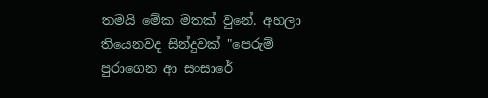තමයි මේක මතක් වුනේ. අහලා තියෙනවද සින්දුවක් "පෙරුම් පුරාගෙන ආ සංසාරේ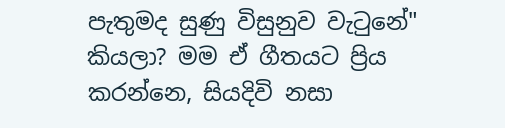පැතුමද සුණු විසුනුව වැටුනේ" කියලා? මම ඒ ගීතයට ප්‍රිය කරන්නෙ, සියදිවි නසා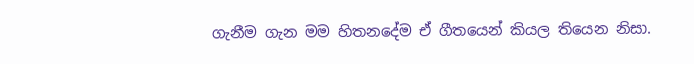ගැනීම ගැන මම හිතනදේම ඒ ගීතයෙන් කියල තියෙන නිසා.